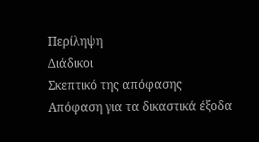Περίληψη
Διάδικοι
Σκεπτικό της απόφασης
Απόφαση για τα δικαστικά έξοδα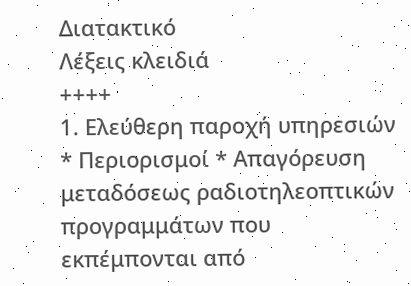Διατακτικό
Λέξεις κλειδιά
++++
1. Ελεύθερη παροχή υπηρεσιών * Περιορισμοί * Απαγόρευση μεταδόσεως ραδιοτηλεοπτικών προγραμμάτων που εκπέμπονται από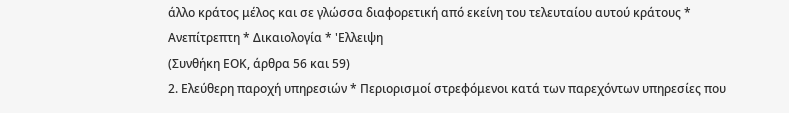άλλο κράτος μέλος και σε γλώσσα διαφορετική από εκείνη του τελευταίου αυτού κράτους * Ανεπίτρεπτη * Δικαιολογία * 'Ελλειψη
(Συνθήκη ΕΟΚ, άρθρα 56 και 59)
2. Ελεύθερη παροχή υπηρεσιών * Περιορισμοί στρεφόμενοι κατά των παρεχόντων υπηρεσίες που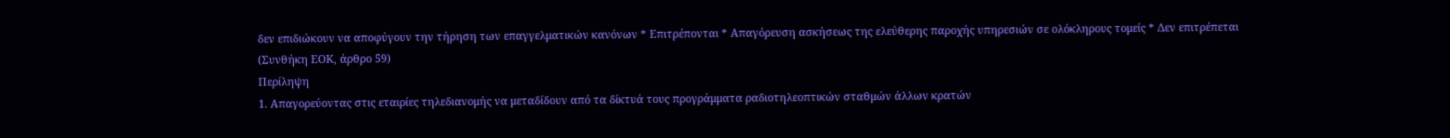δεν επιδιώκουν να αποφύγουν την τήρηση των επαγγελματικών κανόνων * Επιτρέπονται * Απαγόρευση ασκήσεως της ελεύθερης παροχής υπηρεσιών σε ολόκληρους τομείς * Δεν επιτρέπεται
(Συνθήκη ΕΟΚ, άρθρο 59)
Περίληψη
1. Απαγορεύοντας στις εταιρίες τηλεδιανομής να μεταδίδουν από τα δίκτυά τους προγράμματα ραδιοτηλεοπτικών σταθμών άλλων κρατών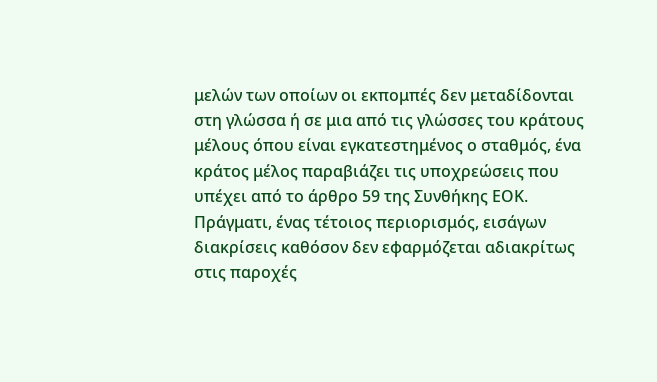μελών των οποίων οι εκπομπές δεν μεταδίδονται στη γλώσσα ή σε μια από τις γλώσσες του κράτους μέλους όπου είναι εγκατεστημένος ο σταθμός, ένα κράτος μέλος παραβιάζει τις υποχρεώσεις που υπέχει από το άρθρο 59 της Συνθήκης ΕΟΚ. Πράγματι, ένας τέτοιος περιορισμός, εισάγων διακρίσεις καθόσον δεν εφαρμόζεται αδιακρίτως στις παροχές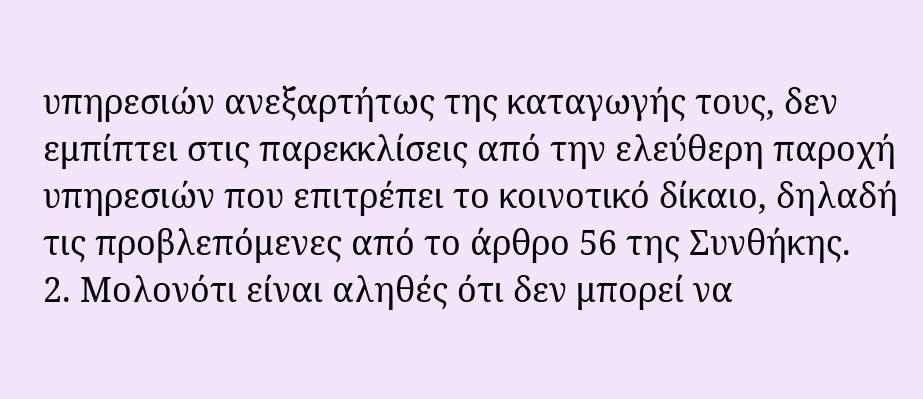υπηρεσιών ανεξαρτήτως της καταγωγής τους, δεν εμπίπτει στις παρεκκλίσεις από την ελεύθερη παροχή υπηρεσιών που επιτρέπει το κοινοτικό δίκαιο, δηλαδή τις προβλεπόμενες από το άρθρο 56 της Συνθήκης.
2. Μολονότι είναι αληθές ότι δεν μπορεί να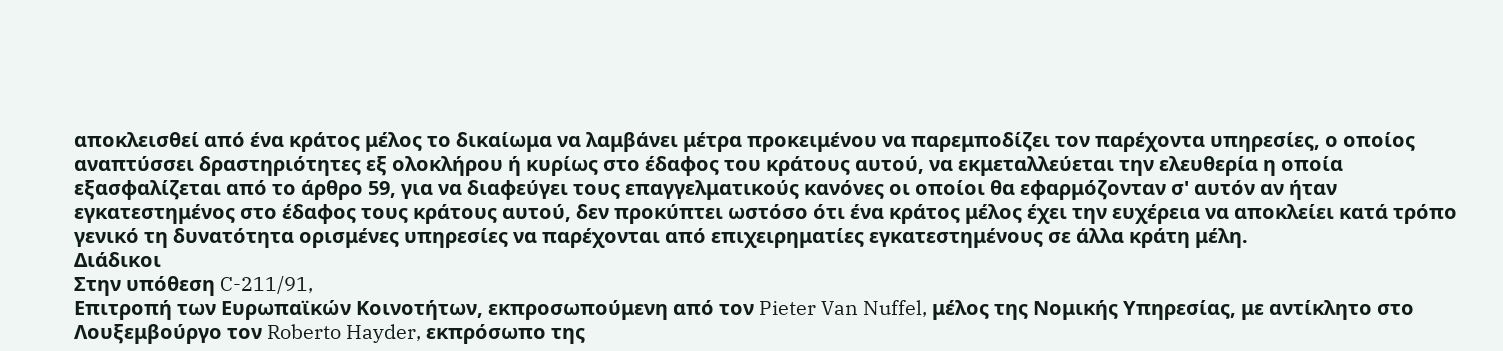αποκλεισθεί από ένα κράτος μέλος το δικαίωμα να λαμβάνει μέτρα προκειμένου να παρεμποδίζει τον παρέχοντα υπηρεσίες, ο οποίος αναπτύσσει δραστηριότητες εξ ολοκλήρου ή κυρίως στο έδαφος του κράτους αυτού, να εκμεταλλεύεται την ελευθερία η οποία εξασφαλίζεται από το άρθρο 59, για να διαφεύγει τους επαγγελματικούς κανόνες οι οποίοι θα εφαρμόζονταν σ' αυτόν αν ήταν εγκατεστημένος στο έδαφος τους κράτους αυτού, δεν προκύπτει ωστόσο ότι ένα κράτος μέλος έχει την ευχέρεια να αποκλείει κατά τρόπο γενικό τη δυνατότητα ορισμένες υπηρεσίες να παρέχονται από επιχειρηματίες εγκατεστημένους σε άλλα κράτη μέλη.
Διάδικοι
Στην υπόθεση C-211/91,
Επιτροπή των Ευρωπαϊκών Κοινοτήτων, εκπροσωπούμενη από τον Pieter Van Nuffel, μέλος της Νομικής Υπηρεσίας, με αντίκλητο στο Λουξεμβούργο τον Roberto Hayder, εκπρόσωπο της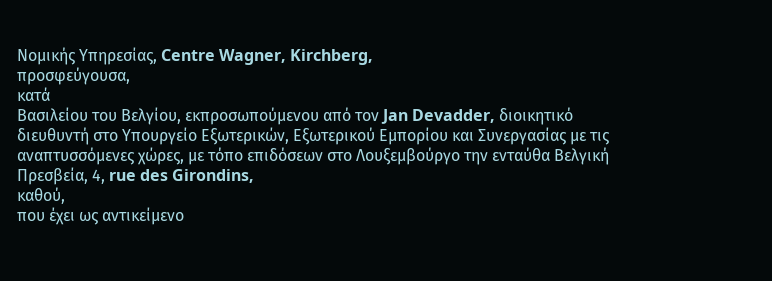Νομικής Υπηρεσίας, Centre Wagner, Kirchberg,
προσφεύγουσα,
κατά
Βασιλείου του Βελγίου, εκπροσωπούμενου από τον Jan Devadder, διοικητικό διευθυντή στο Υπουργείο Εξωτερικών, Εξωτερικού Εμπορίου και Συνεργασίας με τις αναπτυσσόμενες χώρες, με τόπο επιδόσεων στο Λουξεμβούργο την ενταύθα Βελγική Πρεσβεία, 4, rue des Girondins,
καθού,
που έχει ως αντικείμενο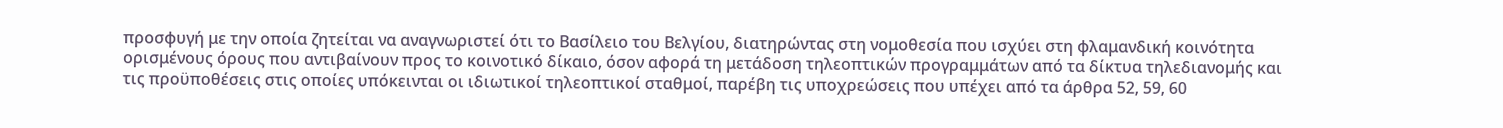προσφυγή με την οποία ζητείται να αναγνωριστεί ότι το Βασίλειο του Βελγίου, διατηρώντας στη νομοθεσία που ισχύει στη φλαμανδική κοινότητα ορισμένους όρους που αντιβαίνουν προς το κοινοτικό δίκαιο, όσον αφορά τη μετάδοση τηλεοπτικών προγραμμάτων από τα δίκτυα τηλεδιανομής και τις προϋποθέσεις στις οποίες υπόκεινται οι ιδιωτικοί τηλεοπτικοί σταθμοί, παρέβη τις υποχρεώσεις που υπέχει από τα άρθρα 52, 59, 60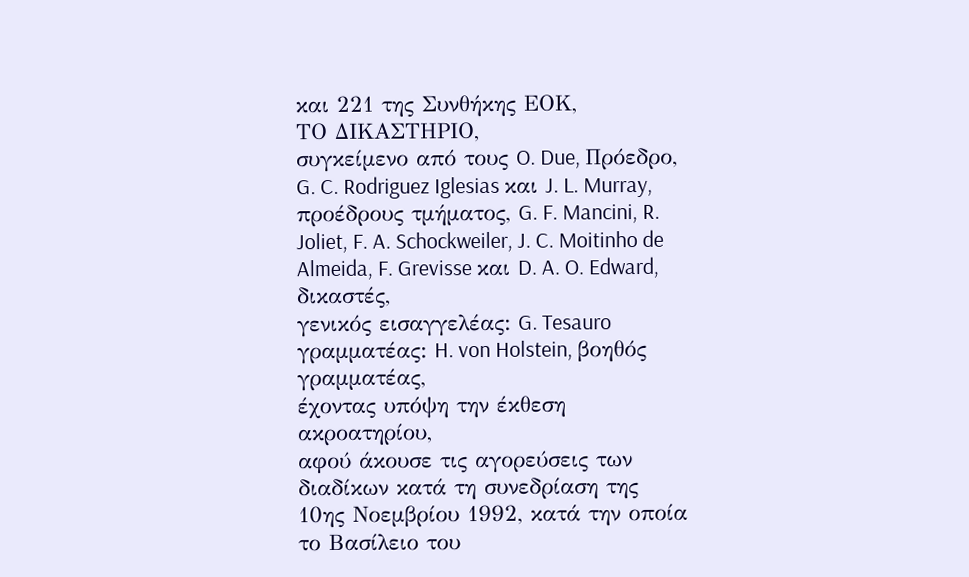και 221 της Συνθήκης ΕΟΚ,
ΤΟ ΔΙΚΑΣΤΗΡΙΟ,
συγκείμενο από τους O. Due, Πρόεδρο, G. C. Rodriguez Iglesias και J. L. Murray, προέδρους τμήματος, G. F. Mancini, R. Joliet, F. A. Schockweiler, J. C. Moitinho de Almeida, F. Grevisse και D. A. O. Edward, δικαστές,
γενικός εισαγγελέας: G. Tesauro
γραμματέας: H. von Holstein, βοηθός γραμματέας,
έχοντας υπόψη την έκθεση ακροατηρίου,
αφού άκουσε τις αγορεύσεις των διαδίκων κατά τη συνεδρίαση της 10ης Νοεμβρίου 1992, κατά την οποία το Βασίλειο του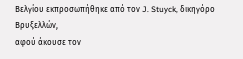Βελγίου εκπροσωπήθηκε από τον J. Stuyck, δικηγόρο Βρυξελλών,
αφού άκουσε τον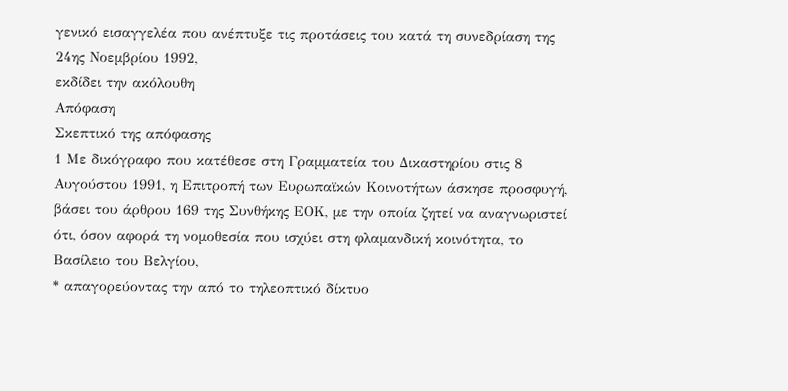γενικό εισαγγελέα που ανέπτυξε τις προτάσεις του κατά τη συνεδρίαση της 24ης Νοεμβρίου 1992,
εκδίδει την ακόλουθη
Απόφαση
Σκεπτικό της απόφασης
1 Με δικόγραφο που κατέθεσε στη Γραμματεία του Δικαστηρίου στις 8 Αυγούστου 1991, η Επιτροπή των Ευρωπαϊκών Κοινοτήτων άσκησε προσφυγή, βάσει του άρθρου 169 της Συνθήκης ΕΟΚ, με την οποία ζητεί να αναγνωριστεί ότι, όσον αφορά τη νομοθεσία που ισχύει στη φλαμανδική κοινότητα, το Βασίλειο του Βελγίου,
* απαγορεύοντας την από το τηλεοπτικό δίκτυο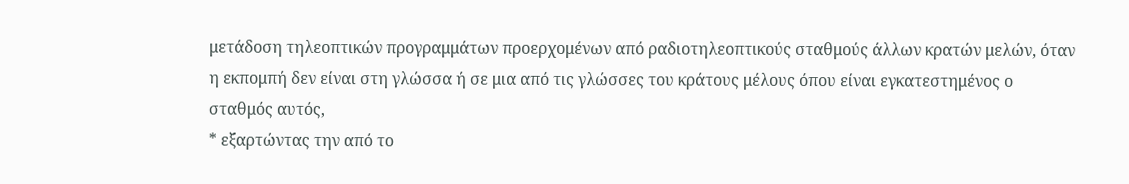μετάδοση τηλεοπτικών προγραμμάτων προερχομένων από ραδιοτηλεοπτικούς σταθμούς άλλων κρατών μελών, όταν η εκπομπή δεν είναι στη γλώσσα ή σε μια από τις γλώσσες του κράτους μέλους όπου είναι εγκατεστημένος ο σταθμός αυτός,
* εξαρτώντας την από το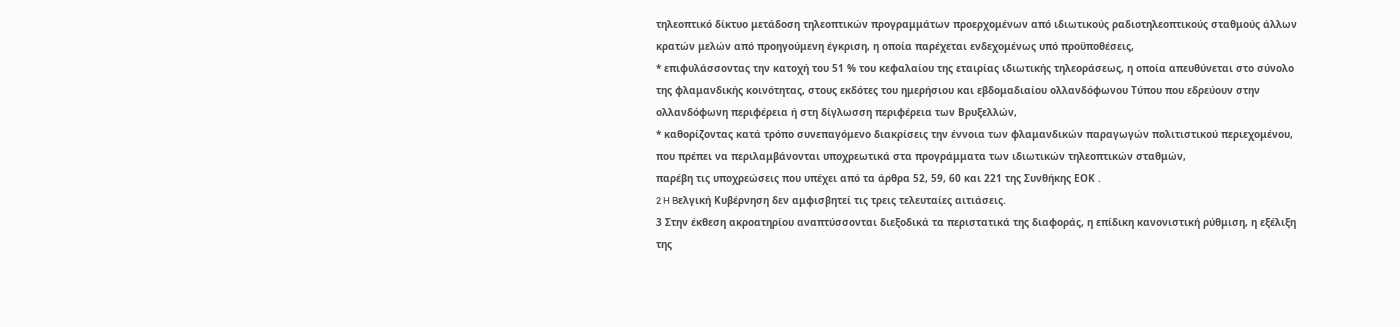τηλεοπτικό δίκτυο μετάδοση τηλεοπτικών προγραμμάτων προερχομένων από ιδιωτικούς ραδιοτηλεοπτικούς σταθμούς άλλων κρατών μελών από προηγούμενη έγκριση, η οποία παρέχεται ενδεχομένως υπό προϋποθέσεις,
* επιφυλάσσοντας την κατοχή του 51 % του κεφαλαίου της εταιρίας ιδιωτικής τηλεοράσεως, η οποία απευθύνεται στο σύνολο της φλαμανδικής κοινότητας, στους εκδότες του ημερήσιου και εβδομαδιαίου ολλανδόφωνου Tύπου που εδρεύουν στην ολλανδόφωνη περιφέρεια ή στη δίγλωσση περιφέρεια των Βρυξελλών,
* καθορίζοντας κατά τρόπο συνεπαγόμενο διακρίσεις την έννοια των φλαμανδικών παραγωγών πολιτιστικού περιεχομένου, που πρέπει να περιλαμβάνονται υποχρεωτικά στα προγράμματα των ιδιωτικών τηλεοπτικών σταθμών,
παρέβη τις υποχρεώσεις που υπέχει από τα άρθρα 52, 59, 60 και 221 της Συνθήκης ΕΟΚ .
2 H Bελγική Κυβέρνηση δεν αμφισβητεί τις τρεις τελευταίες αιτιάσεις.
3 Στην έκθεση ακροατηρίου αναπτύσσονται διεξοδικά τα περιστατικά της διαφοράς, η επίδικη κανονιστική ρύθμιση, η εξέλιξη της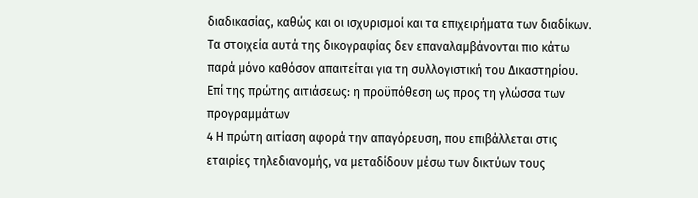διαδικασίας, καθώς και οι ισχυρισμοί και τα επιχειρήματα των διαδίκων. Τα στοιχεία αυτά της δικογραφίας δεν επαναλαμβάνονται πιο κάτω παρά μόνο καθόσον απαιτείται για τη συλλογιστική του Δικαστηρίου.
Επί της πρώτης αιτιάσεως: η προϋπόθεση ως προς τη γλώσσα των προγραμμάτων
4 Η πρώτη αιτίαση αφορά την απαγόρευση, που επιβάλλεται στις εταιρίες τηλεδιανομής, να μεταδίδουν μέσω των δικτύων τους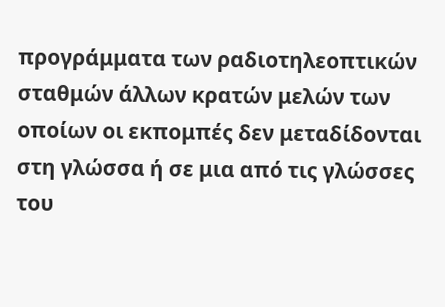προγράμματα των ραδιοτηλεοπτικών σταθμών άλλων κρατών μελών των οποίων οι εκπομπές δεν μεταδίδονται στη γλώσσα ή σε μια από τις γλώσσες του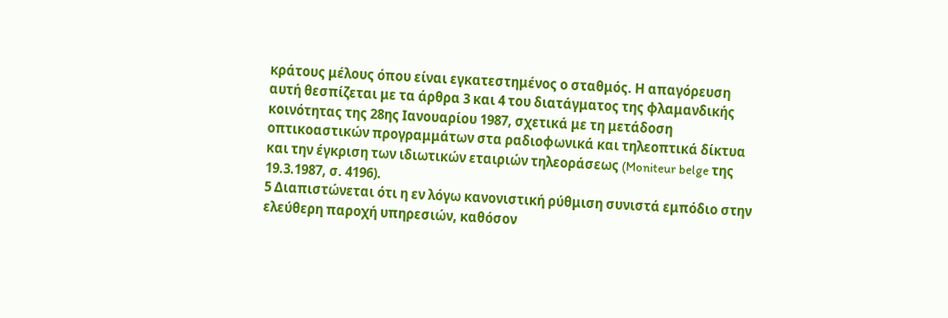κράτους μέλους όπου είναι εγκατεστημένος ο σταθμός. Η απαγόρευση αυτή θεσπίζεται με τα άρθρα 3 και 4 του διατάγματος της φλαμανδικής κοινότητας της 28ης Ιανουαρίου 1987, σχετικά με τη μετάδοση οπτικοαστικών προγραμμάτων στα ραδιοφωνικά και τηλεοπτικά δίκτυα και την έγκριση των ιδιωτικών εταιριών τηλεοράσεως (Moniteur belge της 19.3.1987, σ. 4196).
5 Διαπιστώνεται ότι η εν λόγω κανονιστική ρύθμιση συνιστά εμπόδιο στην ελεύθερη παροχή υπηρεσιών, καθόσον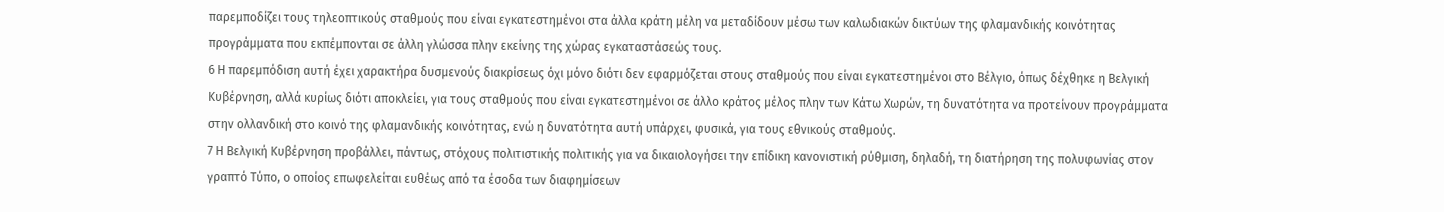παρεμποδίζει τους τηλεοπτικούς σταθμούς που είναι εγκατεστημένοι στα άλλα κράτη μέλη να μεταδίδουν μέσω των καλωδιακών δικτύων της φλαμανδικής κοινότητας προγράμματα που εκπέμπονται σε άλλη γλώσσα πλην εκείνης της χώρας εγκαταστάσεώς τους.
6 Η παρεμπόδιση αυτή έχει χαρακτήρα δυσμενούς διακρίσεως όχι μόνο διότι δεν εφαρμόζεται στους σταθμούς που είναι εγκατεστημένοι στο Βέλγιο, όπως δέχθηκε η Βελγική Κυβέρνηση, αλλά κυρίως διότι αποκλείει, για τους σταθμούς που είναι εγκατεστημένοι σε άλλο κράτος μέλος πλην των Κάτω Χωρών, τη δυνατότητα να προτείνουν προγράμματα στην ολλανδική στο κοινό της φλαμανδικής κοινότητας, ενώ η δυνατότητα αυτή υπάρχει, φυσικά, για τους εθνικούς σταθμούς.
7 Η Βελγική Κυβέρνηση προβάλλει, πάντως, στόχους πολιτιστικής πολιτικής για να δικαιολογήσει την επίδικη κανονιστική ρύθμιση, δηλαδή, τη διατήρηση της πολυφωνίας στον γραπτό Tύπο, ο οποίος επωφελείται ευθέως από τα έσοδα των διαφημίσεων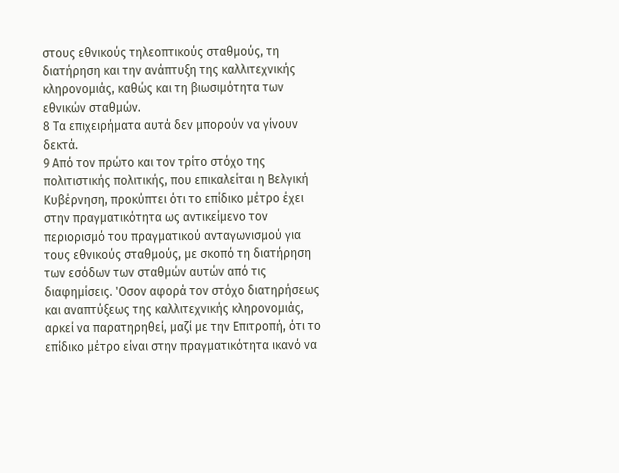στους εθνικούς τηλεοπτικούς σταθμούς, τη διατήρηση και την ανάπτυξη της καλλιτεχνικής κληρονομιάς, καθώς και τη βιωσιμότητα των εθνικών σταθμών.
8 Τα επιχειρήματα αυτά δεν μπορούν να γίνουν δεκτά.
9 Από τον πρώτο και τον τρίτο στόχο της πολιτιστικής πολιτικής, που επικαλείται η Βελγική Κυβέρνηση, προκύπτει ότι το επίδικο μέτρο έχει στην πραγματικότητα ως αντικείμενο τον περιορισμό του πραγματικού ανταγωνισμού για τους εθνικούς σταθμούς, με σκοπό τη διατήρηση των εσόδων των σταθμών αυτών από τις διαφημίσεις. 'Οσον αφορά τον στόχο διατηρήσεως και αναπτύξεως της καλλιτεχνικής κληρονομιάς, αρκεί να παρατηρηθεί, μαζί με την Επιτροπή, ότι το επίδικο μέτρο είναι στην πραγματικότητα ικανό να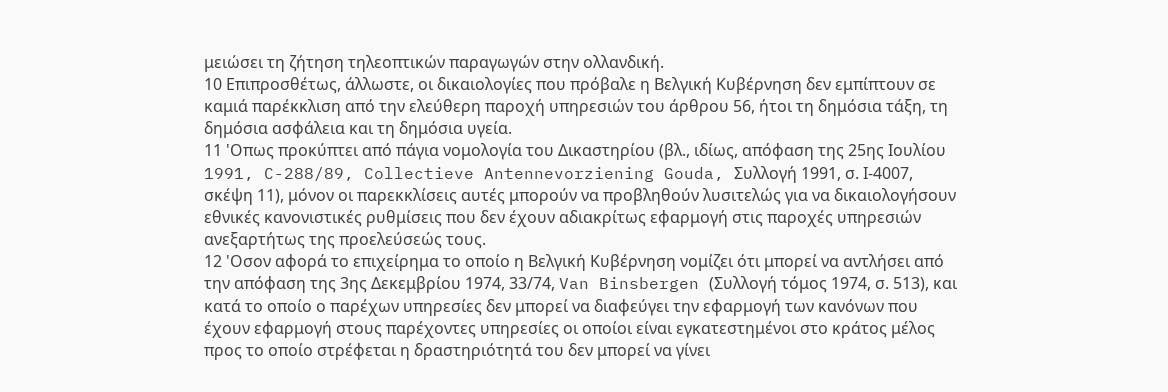μειώσει τη ζήτηση τηλεοπτικών παραγωγών στην ολλανδική.
10 Επιπροσθέτως, άλλωστε, οι δικαιολογίες που πρόβαλε η Βελγική Κυβέρνηση δεν εμπίπτουν σε καμιά παρέκκλιση από την ελεύθερη παροχή υπηρεσιών του άρθρου 56, ήτοι τη δημόσια τάξη, τη δημόσια ασφάλεια και τη δημόσια υγεία.
11 'Οπως προκύπτει από πάγια νομολογία του Δικαστηρίου (βλ., ιδίως, απόφαση της 25ης Ιουλίου 1991, C-288/89, Collectieve Antennevorziening Gouda, Συλλογή 1991, σ. Ι-4007, σκέψη 11), μόνον οι παρεκκλίσεις αυτές μπορούν να προβληθούν λυσιτελώς για να δικαιολογήσουν εθνικές κανονιστικές ρυθμίσεις που δεν έχουν αδιακρίτως εφαρμογή στις παροχές υπηρεσιών ανεξαρτήτως της προελεύσεώς τους.
12 'Οσον αφορά το επιχείρημα το οποίο η Βελγική Κυβέρνηση νομίζει ότι μπορεί να αντλήσει από την απόφαση της 3ης Δεκεμβρίου 1974, 33/74, Van Binsbergen (Συλλογή τόμος 1974, σ. 513), και κατά το οποίο ο παρέχων υπηρεσίες δεν μπορεί να διαφεύγει την εφαρμογή των κανόνων που έχουν εφαρμογή στους παρέχοντες υπηρεσίες οι οποίοι είναι εγκατεστημένοι στο κράτος μέλος προς το οποίο στρέφεται η δραστηριότητά του δεν μπορεί να γίνει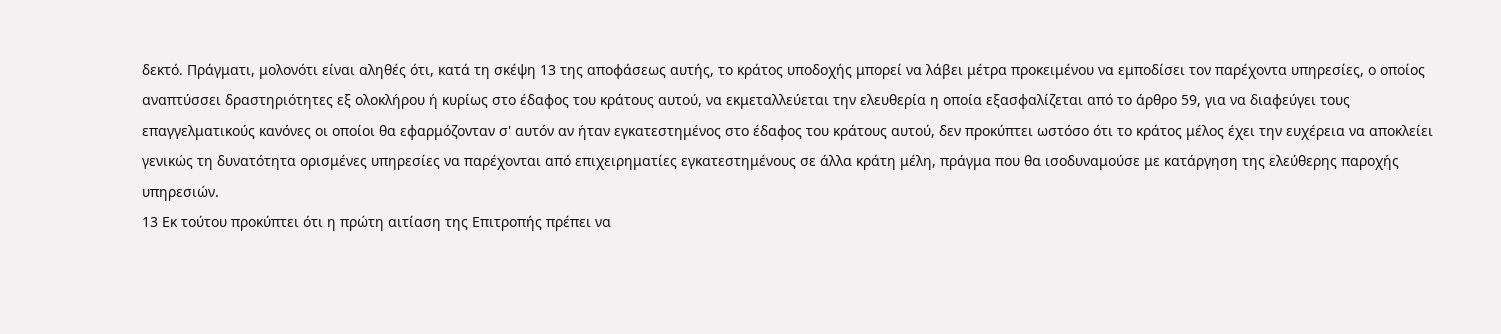δεκτό. Πράγματι, μολονότι είναι αληθές ότι, κατά τη σκέψη 13 της αποφάσεως αυτής, το κράτος υποδοχής μπορεί να λάβει μέτρα προκειμένου να εμποδίσει τον παρέχοντα υπηρεσίες, ο οποίος αναπτύσσει δραστηριότητες εξ ολοκλήρου ή κυρίως στο έδαφος του κράτους αυτού, να εκμεταλλεύεται την ελευθερία η οποία εξασφαλίζεται από το άρθρο 59, για να διαφεύγει τους επαγγελματικούς κανόνες οι οποίοι θα εφαρμόζονταν σ' αυτόν αν ήταν εγκατεστημένος στο έδαφος του κράτους αυτού, δεν προκύπτει ωστόσο ότι το κράτος μέλος έχει την ευχέρεια να αποκλείει γενικώς τη δυνατότητα ορισμένες υπηρεσίες να παρέχονται από επιχειρηματίες εγκατεστημένους σε άλλα κράτη μέλη, πράγμα που θα ισοδυναμούσε με κατάργηση της ελεύθερης παροχής υπηρεσιών.
13 Εκ τούτου προκύπτει ότι η πρώτη αιτίαση της Επιτροπής πρέπει να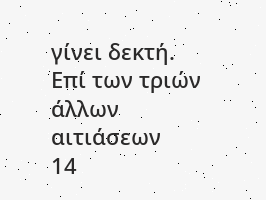γίνει δεκτή.
Επί των τριών άλλων αιτιάσεων
14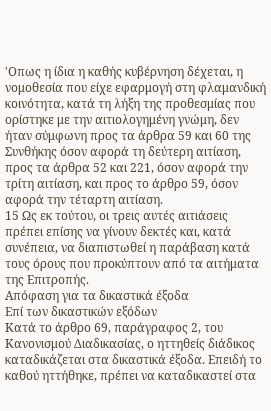'Οπως η ίδια η καθής κυβέρνηση δέχεται, η νομοθεσία που είχε εφαρμογή στη φλαμανδική κοινότητα, κατά τη λήξη της προθεσμίας που ορίστηκε με την αιτιολογημένη γνώμη, δεν ήταν σύμφωνη προς τα άρθρα 59 και 60 της Συνθήκης όσον αφορά τη δεύτερη αιτίαση, προς τα άρθρα 52 και 221, όσον αφορά την τρίτη αιτίαση, και προς το άρθρο 59, όσον αφορά την τέταρτη αιτίαση.
15 Ως εκ τούτου, οι τρεις αυτές αιτιάσεις πρέπει επίσης να γίνουν δεκτές και, κατά συνέπεια, να διαπιστωθεί η παράβαση κατά τους όρους που προκύπτουν από τα αιτήματα της Επιτροπής.
Απόφαση για τα δικαστικά έξοδα
Επί των δικαστικών εξόδων
Κατά το άρθρο 69, παράγραφος 2, του Κανονισμού Διαδικασίας, ο ηττηθείς διάδικος καταδικάζεται στα δικαστικά έξοδα. Επειδή το καθού ηττήθηκε, πρέπει να καταδικαστεί στα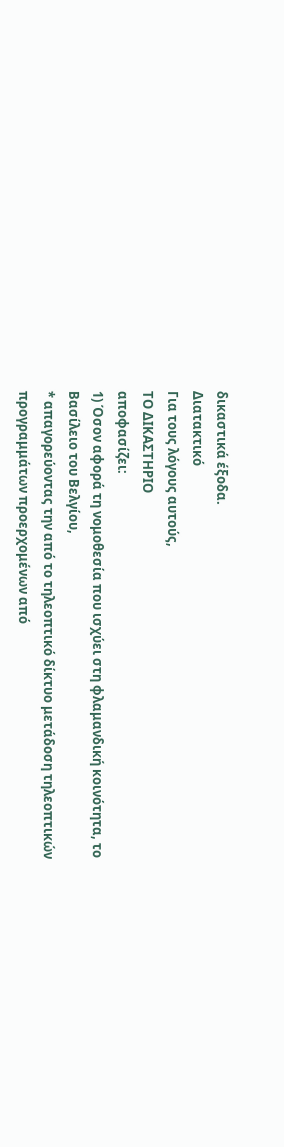δικαστικά έξοδα.
Διατακτικό
Για τους λόγους αυτούς,
ΤΟ ΔΙΚΑΣΤΗΡΙΟ
αποφασίζει:
1) Όσον αφορά τη νομοθεσία που ισχύει στη φλαμανδική κοινότητα, το Βασίλειο του Βελγίου,
* απαγορεύοντας την από το τηλεοπτικό δίκτυο μετάδοση τηλεοπτικών προγραμμάτων προερχομένων από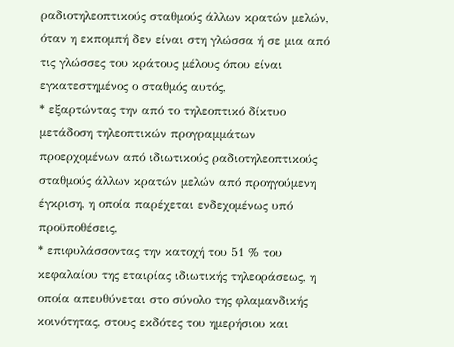ραδιοτηλεοπτικούς σταθμούς άλλων κρατών μελών, όταν η εκπομπή δεν είναι στη γλώσσα ή σε μια από τις γλώσσες του κράτους μέλους όπου είναι εγκατεστημένος ο σταθμός αυτός,
* εξαρτώντας την από το τηλεοπτικό δίκτυο μετάδοση τηλεοπτικών προγραμμάτων προερχομένων από ιδιωτικούς ραδιοτηλεοπτικούς σταθμούς άλλων κρατών μελών από προηγούμενη έγκριση, η οποία παρέχεται ενδεχομένως υπό προϋποθέσεις,
* επιφυλάσσοντας την κατοχή του 51 % του κεφαλαίου της εταιρίας ιδιωτικής τηλεοράσεως, η οποία απευθύνεται στο σύνολο της φλαμανδικής κοινότητας, στους εκδότες του ημερήσιου και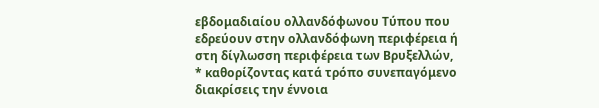εβδομαδιαίου ολλανδόφωνου Τύπου που εδρεύουν στην ολλανδόφωνη περιφέρεια ή στη δίγλωσση περιφέρεια των Βρυξελλών,
* καθορίζοντας κατά τρόπο συνεπαγόμενο διακρίσεις την έννοια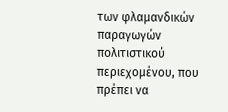των φλαμανδικών παραγωγών πολιτιστικού περιεχομένου, που πρέπει να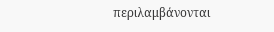περιλαμβάνονται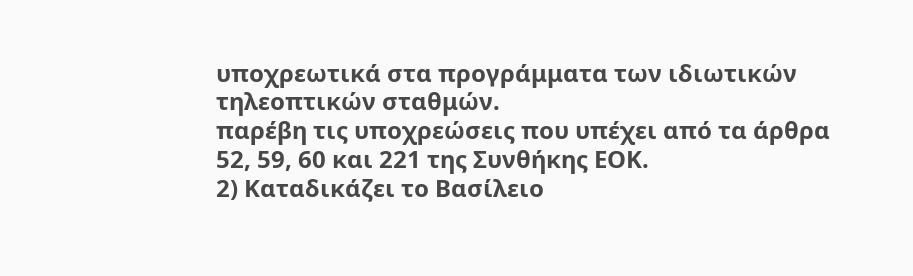υποχρεωτικά στα προγράμματα των ιδιωτικών τηλεοπτικών σταθμών.
παρέβη τις υποχρεώσεις που υπέχει από τα άρθρα 52, 59, 60 και 221 της Συνθήκης ΕΟΚ.
2) Καταδικάζει το Βασίλειο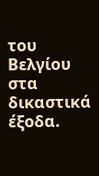του Βελγίου στα δικαστικά έξοδα.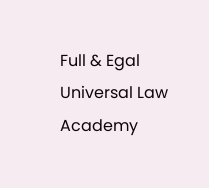Full & Egal Universal Law Academy